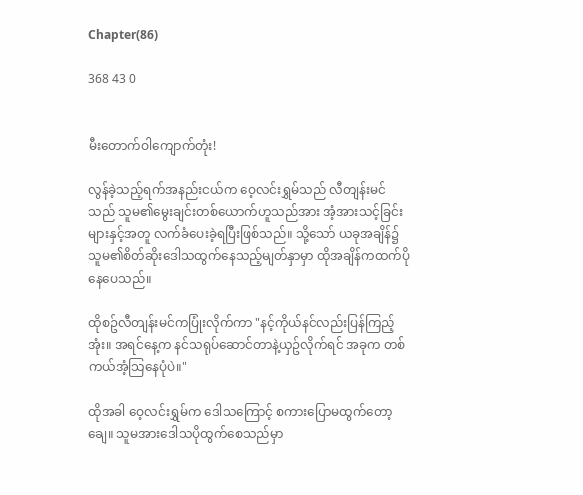Chapter(86)

368 43 0


မီးတောက်ဝါကျောက်တုံး!

လွန်ခဲ့သည့်ရက်အနည်းငယ်က ဝေ့လင်းရွှမ်သည် လီတျန်းမင်သည် သူမ၏မွေးချင်းတစ်ယောက်ဟူသည်အား အံ့အားသင့်ခြင်းများနှင့်အတူ လက်ခံပေးခဲ့ရပြီးဖြစ်သည်။ သို့သော် ယခုအချိန်၌ သူမ၏စိတ်ဆိုးဒေါသထွက်နေသည့်မျတ်နှာမှာ ထိုအချိန်ကထက်ပိုနေပေသည်။

ထိုစဥ်လီတျန်းမင်ကပြုံးလိုက်ကာ "နင့်ကိုယ်နင်လည်းပြန်ကြည့်အုံး။ အရင်နေ့က နင်သရုပ်ဆောင်တာနဲ့ယှဥ်လိုက်ရင် အခုက တစ်ကယ်အံ့သြနေပုံပဲ။"

ထိုအခါ ဝေ့လင်းရွှမ်က ဒေါသကြောင့် စကားပြောမထွက်တော့ချေ။ သူမအားဒေါသပိုထွက်စေသည်မှာ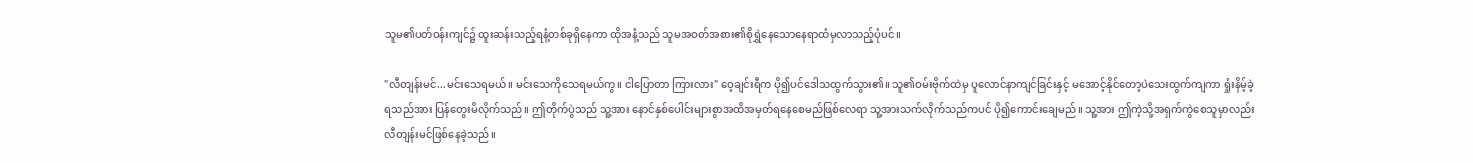သူမ၏ပတ်ဝန်းကျင်၌ ထူးဆန်းသည့်ရနံ့တစ်ခုရှိနေကာ ထိုအနံ့သည် သူမအဝတ်အစား၏စိုရွှဲနေသောနေရာထံမှလာသည့်ပုံပင်။

"လီတျန်းမင်...မင်းသေရမယ်။ မင်းသေကိုသေရမယ်ကွ။ ငါပြောတာ ကြားလား" ဝေ့ချင်းရီက ပို၍ပင်ဒေါသထွက်သွား၏။ သူ၏ဝမ်းဗိုက်ထဲမှ ပူလောင်နာကျင်ခြင်းနှင့် မအောင့်နိုင်တော့ပဲသေးထွက်ကျကာ ရှုံးနိမ့်ခဲ့ရသည်အား ပြန်တွေးမိလိုက်သည်။ ဤတိုက်ပွဲသည် သူ့အား နောင်နှစ်ပေါင်းများစွာအထိအမှတ်ရနေစေမည်ဖြစ်လေရာ သူ့အားသက်လိုက်သည်ကပင် ပို၍ကောင်းချေမည်။ သူ့အား ဤကဲ့သို့အရှက်ကွဲစေသူမှာလည်း လီတျန်းမင်ဖြစ်နေခဲ့သည်။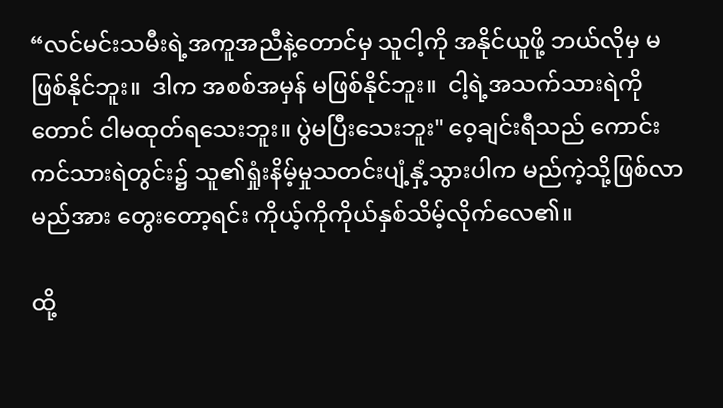“လင်မင်းသမီးရဲ့အကူအညီနဲ့တောင်မှ သူငါ့ကို အနိုင်ယူဖို့ ဘယ်လိုမှ မဖြစ်နိုင်ဘူး။  ဒါက အစစ်အမှန် မဖြစ်နိုင်ဘူး။  ငါ့ရဲ့အသက်သားရဲကိုတောင် ငါမထုတ်ရသေးဘူး။ ပွဲမပြီးသေးဘူး" ဝေ့ချင်းရီသည် ကောင်းကင်သားရဲတွင်း၌ သူ၏ရှုံးနိမ့်မှုသတင်းပျံ့နှံ့သွားပါက မည်ကဲ့သို့ဖြစ်လာမည်အား တွေးတော့ရင်း ကိုယ့်ကိုကိုယ်နှစ်သိမ့်လိုက်လေ၏။

ထို့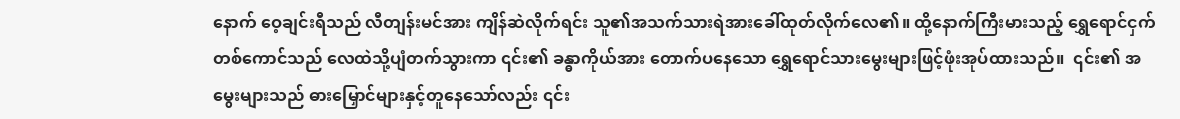နောက် ဝေ့ချင်းရီသည် လီတျန်းမင်အား ကျိန်ဆဲလိုက်ရင်း သူ၏အသက်သားရဲအားခေါ်ထုတ်လိုက်လေ၏။ ထို့နောက်ကြီးမားသည့် ရွှေရောင်ငှက်တစ်ကောင်သည် လေထဲသို့ပျံတက်သွားကာ ၎င်း၏ ခန္ဓာကိုယ်အား တောက်ပနေသော ရွှေရောင်သားမွေးများဖြင့်ဖုံးအုပ်ထားသည်။  ၎င်း၏ အမွေးများသည် ဓားမြှောင်များနှင့်တူနေသော်လည်း ၎င်း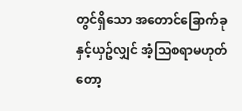တွင်ရှိသော အတောင်ခြောက်ခုနှင့်ယှဥ်လျှင် အံ့သြစရာမဟုတ်တော့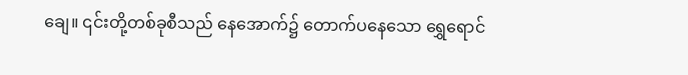ချေ။ ၎င်းတို့တစ်ခုစီသည် နေအောက်၌ တောက်ပနေသော ရွှေရောင်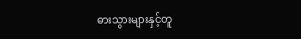ဓားသွားများနှင့်တူ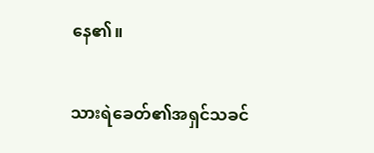နေ၏။

သားရဲခေတ်၏အရှင်သခင်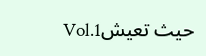Vol.1حيث تعيش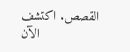القصص. اكتشف الآن